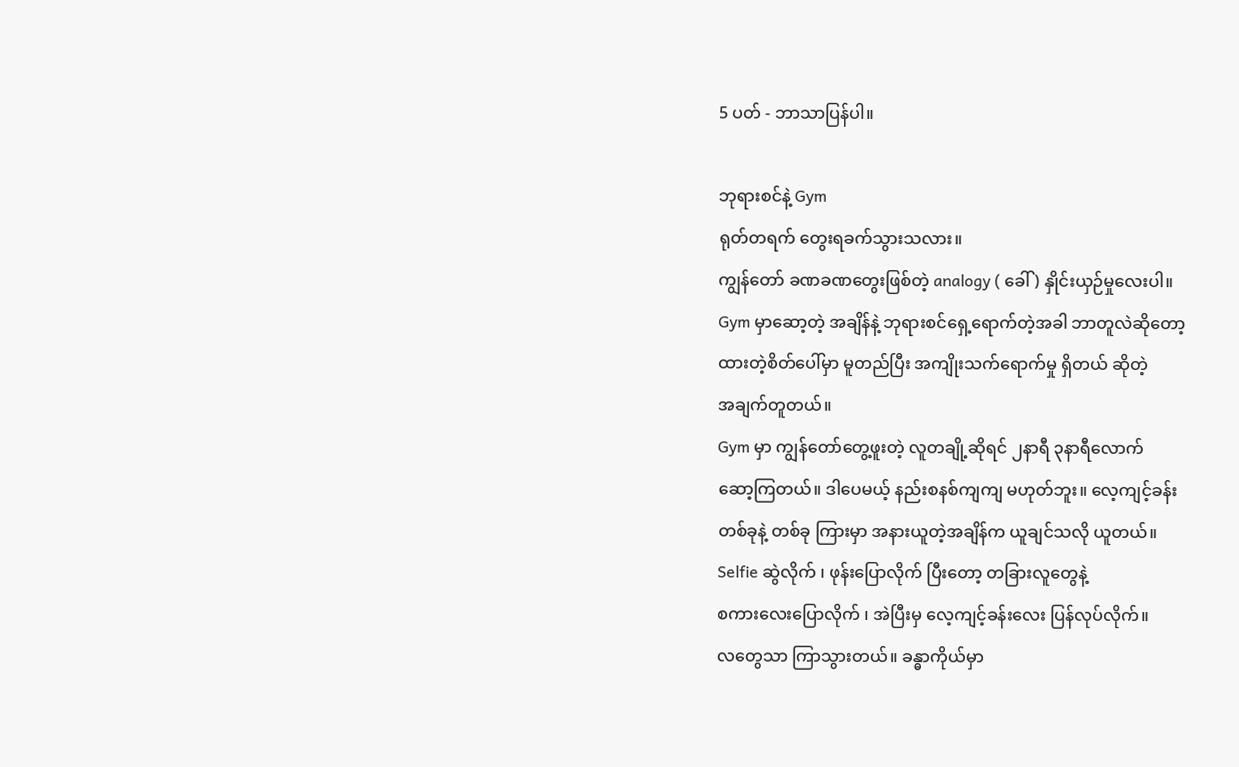5 ပတ် - ဘာသာပြန်ပါ။

ဘုရားစင်နဲ့ Gym
ရုတ်တရက် တွေးရခက်သွားသလား။
ကျွန်တော် ခဏခဏတွေးဖြစ်တဲ့ analogy ( ခေါ် ) နှိုင်းယှဉ်မှုလေးပါ။
Gym မှာဆော့တဲ့ အချိန်နဲ့ ဘုရားစင်ရှေ့ရောက်တဲ့အခါ ဘာတူလဲဆိုတော့
ထားတဲ့စိတ်ပေါ်မှာ မူတည်ပြီး အကျိုးသက်ရောက်မှု ရှိတယ် ဆိုတဲ့
အချက်တူတယ်။
Gym မှာ ကျွန်တော်တွေ့ဖူးတဲ့ လူတချို့ဆိုရင် ၂နာရီ ၃နာရီလောက်
ဆော့ကြတယ်။ ဒါပေမယ့် နည်းစနစ်ကျကျ မဟုတ်ဘူး။ လေ့ကျင့်ခန်း
တစ်ခုနဲ့ တစ်ခု ကြားမှာ အနားယူတဲ့အချိန်က ယူချင်သလို ယူတယ်။
Selfie ဆွဲလိုက် ၊ ဖုန်းပြောလိုက် ပြီးတော့ တခြားလူတွေနဲ့
စကားလေးပြောလိုက် ၊ အဲပြီးမှ လေ့ကျင့်ခန်းလေး ပြန်လုပ်လိုက်။
လတွေသာ ကြာသွားတယ်။ ခန္ဓာကိုယ်မှာ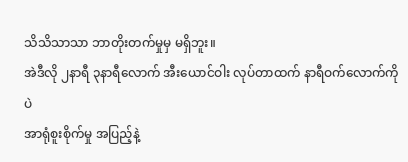သိသိသာသာ ဘာတိုးတက်မှုမှ မရှိဘူး။
အဲဒီလို ၂နာရီ ၃နာရီလောက် အီးယောင်ဝါး လုပ်တာထက် နာရီဝက်လောက်ကိုပဲ
အာရုံစူးစိုက်မှု အပြည့်နဲ့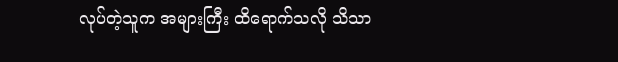လုပ်တဲ့သူက အများကြီး ထိရောက်သလို သိသာ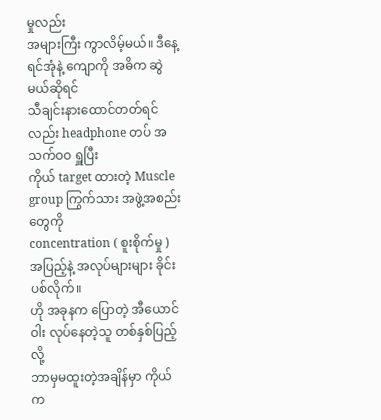မှုလည်း
အများကြီး ကွာလိမ့်မယ်။ ဒီနေ့ရင်အုံနဲ့ ကျောကို အဓိက ဆွဲမယ်ဆိုရင်
သီချင်းနားထောင်တတ်ရင်လည်း headphone တပ် အသက်ဝဝ ရှူပြီး
ကိုယ် target ထားတဲ့ Muscle group ကြွက်သား အဖွဲ့အစည်းတွေကို
concentration ( စူးစိုက်မှု ) အပြည့်နဲ့ အလုပ်များများ ခိုင်းပစ်လိုက်။
ဟို အခုနက ပြောတဲ့ အီယောင်ဝါး လုပ်နေတဲ့သူ တစ်နှစ်ပြည့်လို့
ဘာမှမထူးတဲ့အချိန်မှာ ကိုယ်က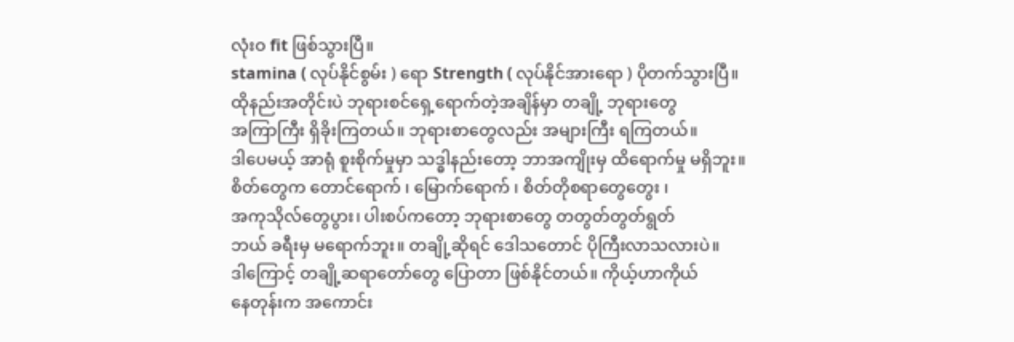လုံးဝ fit ဖြစ်သွားပြီ။
stamina ( လုပ်နိုင်စွမ်း ) ရော Strength ( လုပ်နိုင်အားရော ) ပိုတက်သွားပြီ။
ထိုနည်းအတိုင်းပဲ ဘုရားစင်ရှေ့ရောက်တဲ့အချိန်မှာ တချို့ ဘုရားတွေ
အကြာကြီး ရှိခိုးကြတယ်။ ဘုရားစာတွေလည်း အများကြီး ရကြတယ်။
ဒါပေမယ့် အာရုံ စူးစိုက်မှုမှာ သဒ္ဓါနည်းတော့ ဘာအကျိုးမှ ထိရောက်မှု မရှိဘူး။
စိတ်တွေက တောင်ရောက် ၊ မြောက်ရောက် ၊ စိတ်တိုစရာတွေတွေး ၊
အကုသိုလ်တွေပွား၊ ပါးစပ်ကတော့ ဘုရားစာတွေ တတွတ်တွတ်ရွတ်
ဘယ် ခရီးမှ မရောက်ဘူး။ တချို့ဆိုရင် ဒေါသတောင် ပိုကြီးလာသလားပဲ။
ဒါကြောင့် တချို့ဆရာတော်တွေ ပြောတာ ဖြစ်နိုင်တယ်။ ကိုယ့်ဟာကိုယ်
နေတုန်းက အကောင်း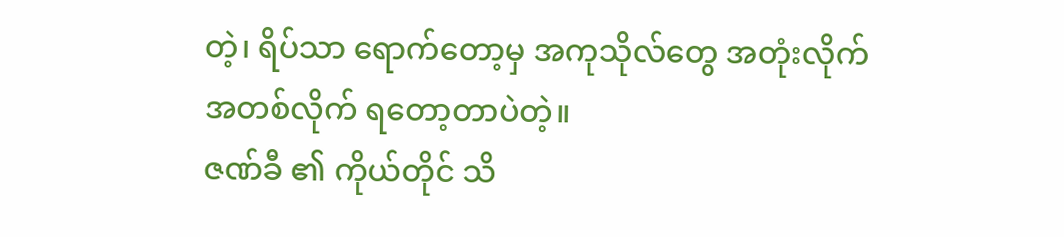တဲ့၊ ရိပ်သာ ရောက်တော့မှ အကုသိုလ်တွေ အတုံးလိုက်
အတစ်လိုက် ရတော့တာပဲတဲ့။
ဇဏ်ခီ ၏ ကိုယ်တိုင် သိ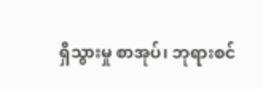ရှိသွားမှု စာအုပ်၊ ဘုရားစင်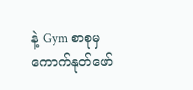နဲ့ Gym စာစုမှ ကောက်နုတ်ဖော်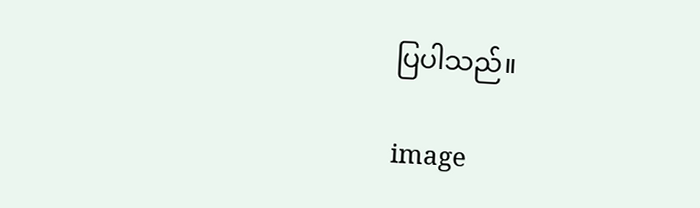ပြပါသည်။

image